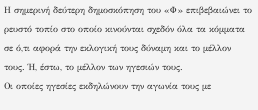Η σημερινή δεύτερη δημοσκόπηση του «Φ» επιβεβαιώνει το ρευστό τοπίο στο οποίο κινούνται σχεδόν όλα τα κόμματα σε ό,τι αφορά την εκλογική τους δύναμη και το μέλλον τους. Ή, έστω, το μέλλον των ηγεσιών τους.
Οι οποίες ηγεσίες εκδηλώνουν την αγωνία τους με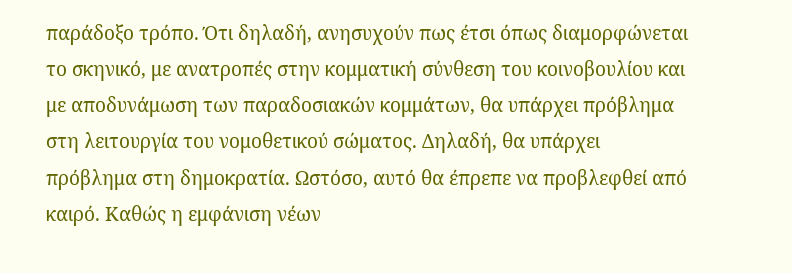παράδοξο τρόπο. Ότι δηλαδή, ανησυχούν πως έτσι όπως διαμορφώνεται το σκηνικό, με ανατροπές στην κομματική σύνθεση του κοινοβουλίου και με αποδυνάμωση των παραδοσιακών κομμάτων, θα υπάρχει πρόβλημα στη λειτουργία του νομοθετικού σώματος. Δηλαδή, θα υπάρχει πρόβλημα στη δημοκρατία. Ωστόσο, αυτό θα έπρεπε να προβλεφθεί από καιρό. Καθώς η εμφάνιση νέων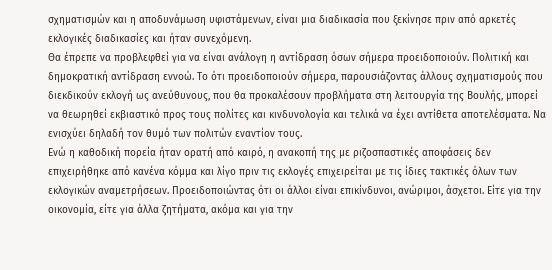σχηματισμών και η αποδυνάμωση υφιστάμενων, είναι μια διαδικασία που ξεκίνησε πριν από αρκετές εκλογικές διαδικασίες και ήταν συνεχόμενη.
Θα έπρεπε να προβλεφθεί για να είναι ανάλογη η αντίδραση όσων σήμερα προειδοποιούν. Πολιτική και δημοκρατική αντίδραση εννοώ. Το ότι προειδοποιούν σήμερα, παρουσιάζοντας άλλους σχηματισμούς που διεκδικούν εκλογή ως ανεύθυνους, που θα προκαλέσουν προβλήματα στη λειτουργία της Βουλής, μπορεί να θεωρηθεί εκβιαστικό προς τους πολίτες και κινδυνολογία και τελικά να έχει αντίθετα αποτελέσματα. Να ενισχύει δηλαδή τον θυμό των πολιτών εναντίον τους.
Ενώ η καθοδική πορεία ήταν ορατή από καιρό, η ανακοπή της με ριζοσπαστικές αποφάσεις δεν επιχειρήθηκε από κανένα κόμμα και λίγο πριν τις εκλογές επιχειρείται με τις ίδιες τακτικές όλων των εκλογικών αναμετρήσεων. Προειδοποιώντας ότι οι άλλοι είναι επικίνδυνοι, ανώριμοι, άσχετοι. Είτε για την οικονομία, είτε για άλλα ζητήματα, ακόμα και για την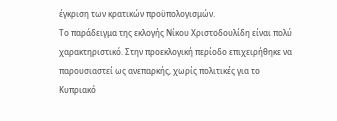έγκριση των κρατικών προϋπολογισμών.
Το παράδειγμα της εκλογής Νίκου Χριστοδουλίδη είναι πολύ χαρακτηριστικό. Στην προεκλογική περίοδο επιχειρήθηκε να παρουσιαστεί ως ανεπαρκής, χωρίς πολιτικές για το Κυπριακό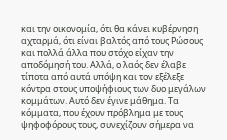και την οικονομία, ότι θα κάνει κυβέρνηση αχταρμά, ότι είναι βαλτός από τους Ρώσους και πολλά άλλα που στόχο είχαν την αποδόμησή του. Αλλά, ο λαός δεν έλαβε τίποτα από αυτά υπόψη και τον εξέλεξε κόντρα στους υποψήφιους των δυο μεγάλων κομμάτων. Αυτό δεν έγινε μάθημα. Τα κόμματα, που έχουν πρόβλημα με τους ψηφοφόρους τους, συνεχίζουν σήμερα να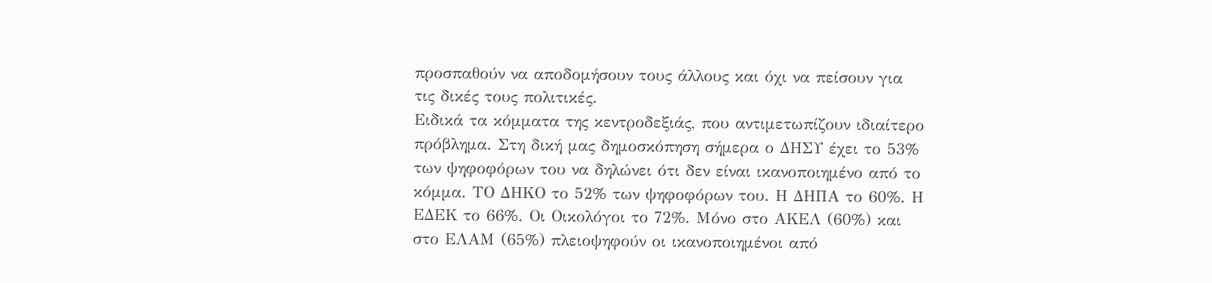προσπαθούν να αποδομήσουν τους άλλους και όχι να πείσουν για τις δικές τους πολιτικές.
Ειδικά τα κόμματα της κεντροδεξιάς, που αντιμετωπίζουν ιδιαίτερο πρόβλημα. Στη δική μας δημοσκόπηση σήμερα ο ΔΗΣΥ έχει το 53% των ψηφοφόρων του να δηλώνει ότι δεν είναι ικανοποιημένο από το κόμμα. ΤΟ ΔΗΚΟ το 52% των ψηφοφόρων του. Η ΔΗΠΑ το 60%. Η ΕΔΕΚ το 66%. Οι Οικολόγοι το 72%. Μόνο στο ΑΚΕΛ (60%) και στο ΕΛΑΜ (65%) πλειοψηφούν οι ικανοποιημένοι από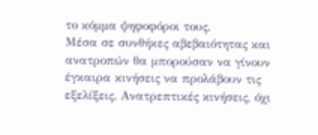το κόμμα ψηφοφόροι τους.
Μέσα σε συνθήκες αβεβαιότητας και ανατροπών θα μπορούσαν να γίνουν έγκαιρα κινήσεις να προλάβουν τις εξελίξεις. Ανατρεπτικές κινήσεις, όχι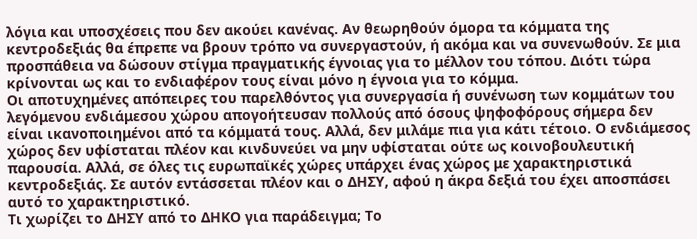λόγια και υποσχέσεις που δεν ακούει κανένας. Αν θεωρηθούν όμορα τα κόμματα της κεντροδεξιάς θα έπρεπε να βρουν τρόπο να συνεργαστούν, ή ακόμα και να συνενωθούν. Σε μια προσπάθεια να δώσουν στίγμα πραγματικής έγνοιας για το μέλλον του τόπου. Διότι τώρα κρίνονται ως και το ενδιαφέρον τους είναι μόνο η έγνοια για το κόμμα.
Οι αποτυχημένες απόπειρες του παρελθόντος για συνεργασία ή συνένωση των κομμάτων του λεγόμενου ενδιάμεσου χώρου απογοήτευσαν πολλούς από όσους ψηφοφόρους σήμερα δεν είναι ικανοποιημένοι από τα κόμματά τους. Αλλά, δεν μιλάμε πια για κάτι τέτοιο. Ο ενδιάμεσος χώρος δεν υφίσταται πλέον και κινδυνεύει να μην υφίσταται ούτε ως κοινοβουλευτική παρουσία. Αλλά, σε όλες τις ευρωπαϊκές χώρες υπάρχει ένας χώρος με χαρακτηριστικά κεντροδεξιάς. Σε αυτόν εντάσσεται πλέον και ο ΔΗΣΥ, αφού η άκρα δεξιά του έχει αποσπάσει αυτό το χαρακτηριστικό.
Τι χωρίζει το ΔΗΣΥ από το ΔΗΚΟ για παράδειγμα; Το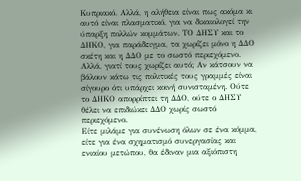Κυπριακό. Αλλά, η αλήθεια είναι πως ακόμα κι αυτό είναι πλασματικό, για να δικαιολογεί την ύπαρξη πολλών κομμάτων. ΤΟ ΔΗΣΥ και το ΔΗΚΟ, για παράδειγμα, τα χωρίζει μόνο η ΔΔΟ σκέτη και η ΔΔΟ με το σωστό περιεχόμενο. Αλλά, γιατί τους χωρίζει αυτό; Αν κάτσουν να βάλουν κάτω τις πολιτικές τους γραμμές είναι σίγουρο ότι υπάρχει κοινή συνισταμένη. Ούτε το ΔΗΚΟ απορρίπτει τη ΔΔΟ, ούτε ο ΔΗΣΥ θέλει να επιδιώκει ΔΔΟ χωρίς σωστό περιεχόμενο.
Είτε μιλάμε για συνένωση όλων σε ένα κόμμα, είτε για ένα σχηματισμό συνεργασίας και ενιαίου μετώπου, θα έδιναν μια αξιόπιστη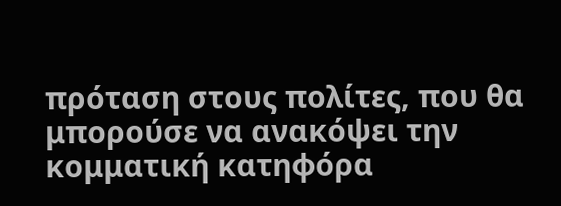πρόταση στους πολίτες, που θα μπορούσε να ανακόψει την κομματική κατηφόρα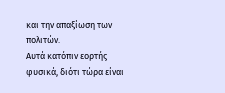και την απαξίωση των πολιτών.
Αυτά κατόπιν εορτής φυσικά, διότι τώρα είναι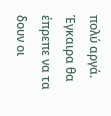πολύ αργά. Έγκαιρα θα έπρεπε να τα δουν οι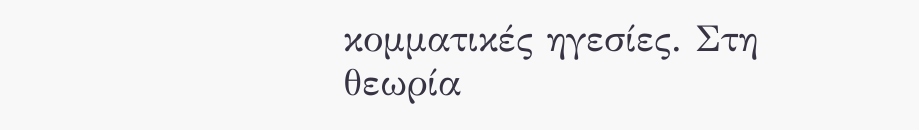κομματικές ηγεσίες. Στη θεωρία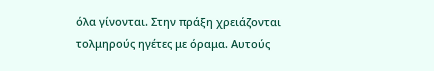όλα γίνονται. Στην πράξη χρειάζονται τολμηρούς ηγέτες με όραμα. Αυτούς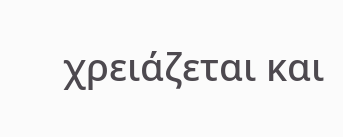χρειάζεται και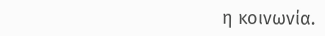η κοινωνία.